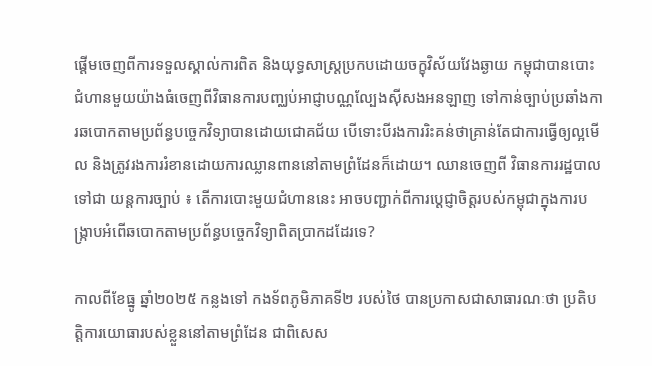ផ្ដើមចេញពីការទទួលស្គាល់ការពិត និងយុទ្ធសាស្ត្រប្រកបដោយចក្ខុវិស័យវែងឆ្ងាយ កម្ពុជាបានបោះជំហានមួយយ៉ាងធំចេញពីវិធានការបញ្ឈប់អាជ្ញាបណ្ណល្បែងស៊ីសងអនឡាញ ទៅកាន់ច្បាប់ប្រឆាំងការឆបោកតាមប្រព័ន្ធបច្ចេកវិទ្យាបានដោយជោគជ័យ បើទោះបីរងការរិះគន់ថាគ្រាន់តែជាការធ្វើឲ្យល្អមើល និងត្រូវរងការរំខានដោយការឈ្លានពាននៅតាមព្រំដែនក៏ដោយ។ ឈានចេញពី វិធានការរដ្ឋបាល ទៅជា យន្តការច្បាប់ ៖ តើការបោះមួយជំហាននេះ អាចបញ្ជាក់ពីការប្ដេជ្ញាចិត្តរបស់កម្ពុជាក្នុងការបង្ក្រាបអំពើឆបោកតាមប្រព័ន្ធបច្ចេកវិទ្យាពិតប្រាកដដែរទេ?

កាលពីខែធ្នូ ឆ្នាំ២០២៥ កន្លងទៅ កងទ័ពភូមិភាគទី២ របស់ថៃ បានប្រកាសជាសាធារណៈថា ប្រតិបត្តិការយោធារបស់ខ្លួននៅតាមព្រំដែន ជាពិសេស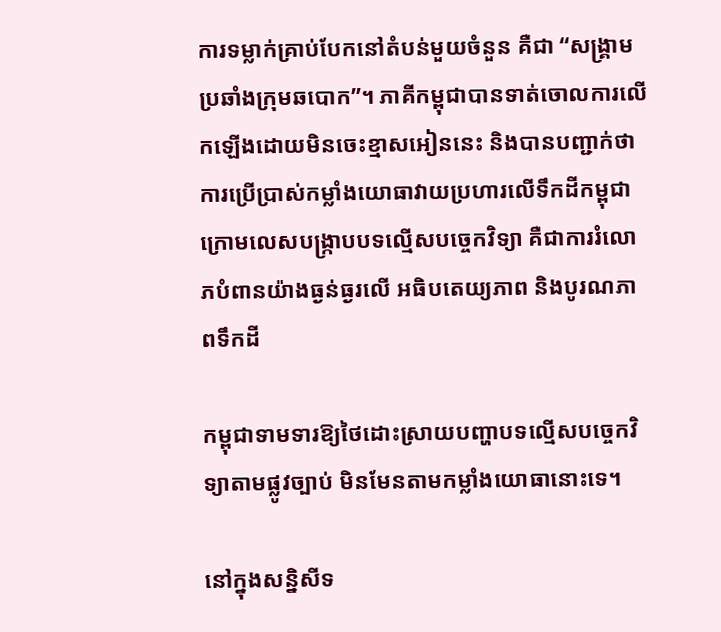ការទម្លាក់គ្រាប់បែកនៅតំបន់មួយចំនួន គឺជា “សង្គ្រាមប្រឆាំងក្រុមឆបោក”។ ភាគីកម្ពុជាបានទាត់ចោលការលើកឡើងដោយមិនចេះខ្មាសអៀននេះ និងបានបញ្ជាក់ថា ការប្រើប្រាស់កម្លាំងយោធាវាយប្រហារលើទឹកដីកម្ពុជាក្រោមលេសបង្ក្រាបបទល្មើសបច្ចេកវិទ្យា គឺជាការរំលោភបំពានយ៉ាងធ្ងន់ធ្ងរលើ អធិបតេយ្យភាព និងបូរណភាពទឹកដី

កម្ពុជាទាមទារឱ្យថៃដោះស្រាយបញ្ហាបទល្មើសបច្ចេកវិទ្យាតាមផ្លូវច្បាប់ មិនមែនតាមកម្លាំងយោធានោះទេ។

នៅក្នុងសន្និសីទ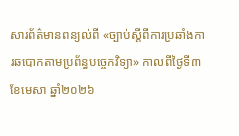សារព័ត៌មានពន្យល់ពី «ច្បាប់ស្តីពីការប្រឆាំងការឆបោកតាមប្រព័ន្ធបច្ចេកវិទ្យា» កាលពីថ្ងៃទី៣ ខែមេសា ឆ្នាំ២០២៦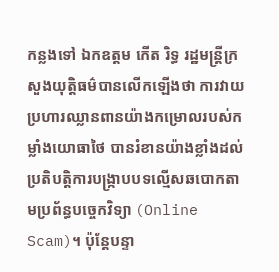កន្លងទៅ ឯកឧត្ដម កើត រិទ្ធ រដ្ឋមន្ត្រីក្រសួងយុត្តិធម៌បានលើកឡើងថា ការវាយប្រហារឈ្លានពានយ៉ាងកម្រោលរបស់កម្លាំងយោធាថៃ បានរំខានយ៉ាងខ្លាំងដល់ប្រតិបត្តិការបង្ក្រាបបទល្មើសឆបោកតាមប្រព័ន្ធបច្ចេកវិទ្យា (Online Scam)។ ប៉ុន្តែបន្ទា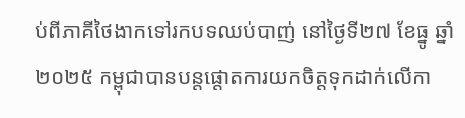ប់ពីភាគីថៃងាកទៅរកបទឈប់បាញ់ នៅថ្ងៃទី២៧ ខែធ្នូ ឆ្នាំ២០២៥ កម្ពុជាបានបន្តផ្ដោតការយកចិត្តទុកដាក់លើកា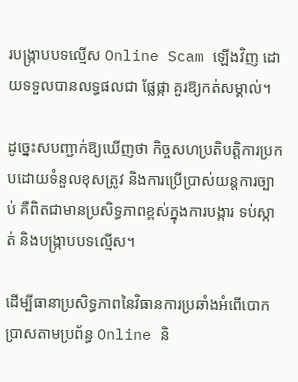របង្ក្រាបបទល្មើស Online Scam ឡើងវិញ ដោយទទួលបានលទ្ធផលជា ផ្លែផ្កា គួរឱ្យកត់សម្គាល់។

ដូច្នេះសបញ្ជាក់ឱ្យឃើញថា កិច្ចសហប្រតិបត្តិការប្រកបដោយទំនួលខុសត្រូវ និងការប្រើប្រាស់យន្តការច្បាប់ គឺពិតជាមានប្រសិទ្ធភាពខ្ពស់ក្នុងការបង្ការ ទប់ស្កាត់ និងបង្ក្រាបបទល្មើស។

ដើម្បីធានាប្រសិទ្ធភាពនៃវិធានការប្រឆាំងអំពើបោកប្រាសតាមប្រព័ន្ធ Online និ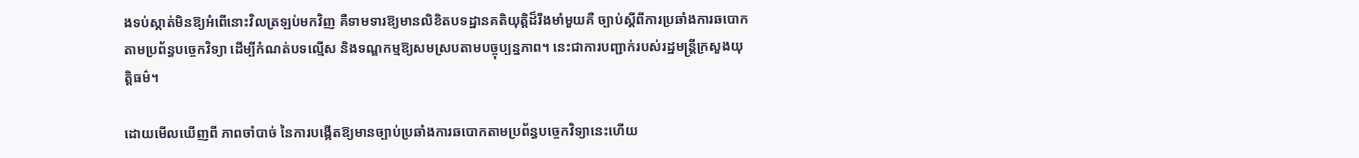ងទប់ស្កាត់មិនឱ្យអំពើនោះវិលត្រឡប់មកវិញ គឺទាមទារឱ្យមានលិខិតបទដ្ឋានគតិយុត្តិដ៏រឹងមាំមួយគឺ ច្បាប់ស្តីពីការប្រឆាំងការឆបោកតាមប្រព័ន្ធបច្ចេកវិទ្យា ដើម្បីកំណត់បទល្មើស និងទណ្ឌកម្មឱ្យសមស្របតាមបច្ចុប្បន្នភាព។ នេះជាការបញ្ជាក់របស់រដ្ឋមន្ត្រីក្រសួងយុត្តិធម៌។

ដោយមើលឃើញពី ភាពចាំបាច់ នៃការបង្កើតឱ្យមានច្បាប់ប្រឆាំងការឆបោកតាមប្រព័ន្ធបច្ចេកវិទ្យានេះហើយ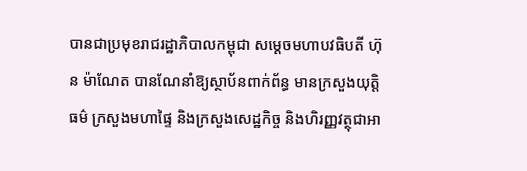បានជាប្រមុខរាជរដ្ឋាភិបាលកម្ពុជា សម្ដេចមហាបវធិបតី ហ៊ុន ម៉ាណែត បានណែនាំឱ្យស្ថាប័នពាក់ព័ន្ធ មានក្រសួងយុត្តិធម៌ ក្រសួងមហាផ្ទៃ និងក្រសួងសេដ្ឋកិច្ច និងហិរញ្ញវត្ថុជាអា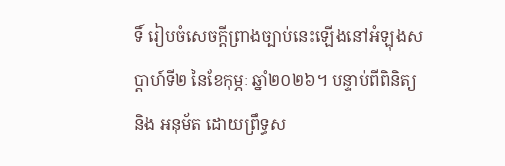ទិ៍ រៀបចំសេចក្ដីព្រាងច្បាប់នេះឡើងនៅអំឡុងសប្ដាហ៍ទី២ នៃខែកុម្ភៈ ឆ្នាំ២០២៦។ បន្ទាប់ពីពិនិត្យ និង អនុម័ត ដោយព្រឹទ្ធស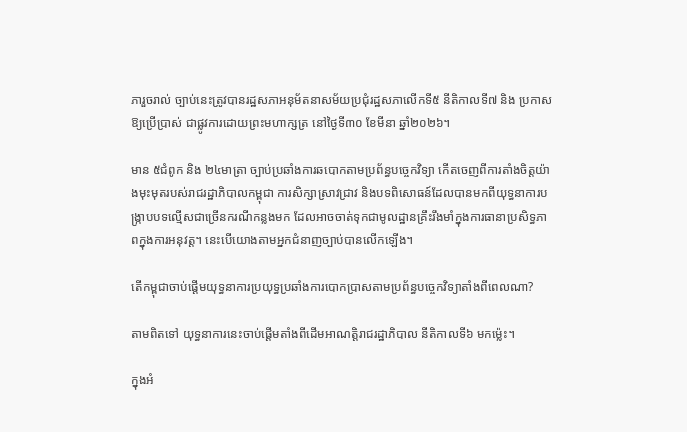ភារួចរាល់ ច្បាប់នេះត្រូវបានរដ្ឋសភាអនុម័តនាសម័យប្រជុំរដ្ឋសភាលើកទី៥ នីតិកាលទី៧ និង ប្រកាសឱ្យប្រើប្រាស់ ជាផ្លូវការដោយព្រះមហាក្សត្រ នៅថ្ងៃទី៣០ ខែមីនា ឆ្នាំ២០២៦។

មាន ៥ជំពូក និង ២៤មាត្រា ច្បាប់ប្រឆាំងការឆបោកតាមប្រព័ន្ធបច្ចេកវិទ្យា កើតចេញពីការតាំងចិត្តយ៉ាងមុះមុតរបស់រាជរដ្ឋាភិបាលកម្ពុជា ការសិក្សាស្រាវជ្រាវ និងបទពិសោធន៍ដែលបានមកពីយុទ្ធនាការបង្ក្រាបបទល្មើសជាច្រើនករណីកន្លងមក ដែលអាចចាត់ទុកជាមូលដ្ឋានគ្រឹះរឹងមាំក្នុងការធានាប្រសិទ្ធភាពក្នុងការអនុវត្ត។ នេះបើយោងតាមអ្នកជំនាញច្បាប់បានលើកឡើង។

តើកម្ពុជាចាប់ផ្ដើមយុទ្ធនាការប្រយុទ្ធប្រឆាំងការបោកប្រាសតាមប្រព័ន្ធបច្ចេកវិទ្យាតាំងពីពេលណា?

តាមពិតទៅ យុទ្ធនាការនេះចាប់ផ្ដើមតាំងពីដើមអាណត្តិរាជរដ្ឋាភិបាល នីតិកាលទី៦ មកម្ល៉េះ។

ក្នុងអំ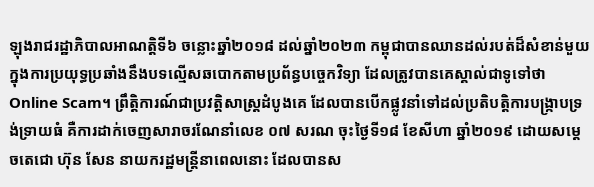ឡុងរាជរដ្ឋាភិបាលអាណត្តិទី៦ ចន្លោះឆ្នាំ២០១៨ ដល់ឆ្នាំ២០២៣ កម្ពុជាបានឈានដល់របត់ដ៏សំខាន់មួយក្នុងការប្រយុទ្ធប្រឆាំងនឹងបទល្មើសឆបោកតាមប្រព័ន្ធបច្ចេកវិទ្យា ដែលត្រូវបានគេស្គាល់ជាទូទៅថា Online Scam។ ព្រឹត្តិការណ៍ជាប្រវត្តិសាស្ត្រដំបូងគេ ដែលបានបើកផ្លូវនាំទៅដល់ប្រតិបត្តិការបង្ក្រាបទ្រង់ទ្រាយធំ គឺការដាក់ចេញសារាចរណែនាំលេខ ០៧ សរណ ចុះថ្ងៃទី១៨ ខែសីហា ឆ្នាំ២០១៩ ដោយសម្ដេចតេជោ ហ៊ុន សែន នាយករដ្ឋមន្ត្រីនាពេលនោះ ដែលបានស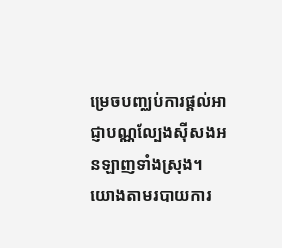ម្រេចបញ្ឈប់ការផ្ដល់អាជ្ញាបណ្ណល្បែងស៊ីសងអនឡាញទាំងស្រុង។ យោងតាមរបាយការ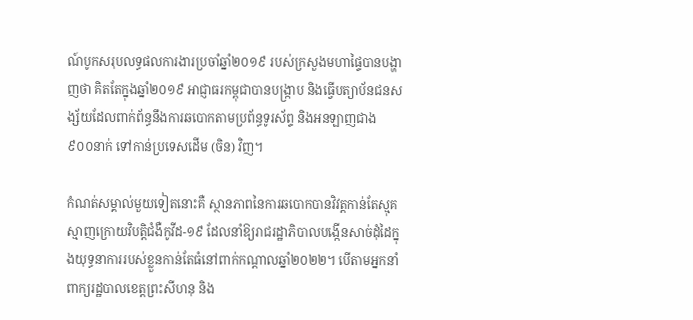ណ៍បូកសរុបលទ្ធផលការងារប្រចាំឆ្នាំ២០១៩ របស់ក្រសួងមហាផ្ទៃបានបង្ហាញថា គិតតែក្នុងឆ្នាំ២០១៩ អាជ្ញាធរកម្ពុជាបានបង្ក្រាប និងធ្វើបត្យាប័នជនសង្ស័យដែលពាក់ព័ន្ធនឹងការឆបោកតាមប្រព័ន្ធទូរស័ព្ទ និងអនឡាញជាង ៩០០នាក់ ទៅកាន់ប្រទេសដើម (ចិន) វិញ។

កំណត់សម្គាល់មួយទៀតនោះគឺ ស្ថានភាពនៃការឆបោកបានវិវត្តកាន់តែស្មុគស្មាញក្រោយវិបត្តិជំងឺកូវីដ-១៩ ដែលនាំឱ្យរាជរដ្ឋាភិបាលបង្កើនសាច់ដុំដៃក្នុងយុទ្ធនាការរបស់ខ្លួនកាន់តែធំនៅពាក់កណ្ដាលឆ្នាំ២០២២។ បើតាមអ្នកនាំពាក្យរដ្ឋបាលខេត្តព្រះសីហនុ និង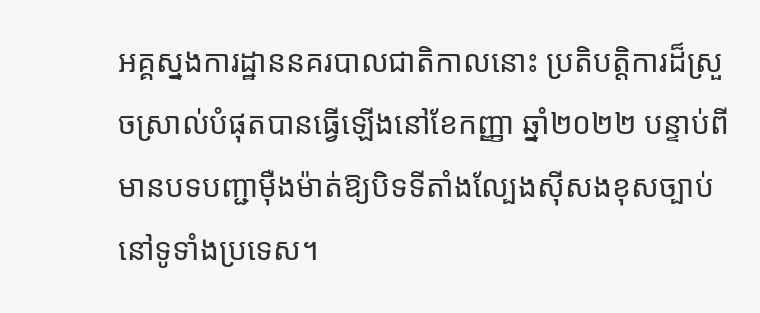អគ្គស្នងការដ្ឋាននគរបាលជាតិកាលនោះ ប្រតិបត្តិការដ៏ស្រួចស្រាល់បំផុតបានធ្វើឡើងនៅខែកញ្ញា ឆ្នាំ២០២២ បន្ទាប់ពីមានបទបញ្ជាម៉ឺងម៉ាត់ឱ្យបិទទីតាំងល្បែងស៊ីសងខុសច្បាប់នៅទូទាំងប្រទេស។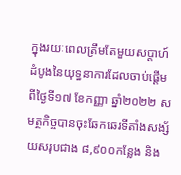ក្នុងរយៈពេលត្រឹមតែមួយសប្តាហ៍ដំបូងនៃយុទ្ធនាការដែលចាប់ផ្ដើមពីថ្ងៃទី១៧ ខែកញ្ញា ឆ្នាំ២០២២ សមត្ថកិច្ចបានចុះឆែកឆេរទីតាំងសង្ស័យសរុបជាង ៨,៩០០កន្លែង និង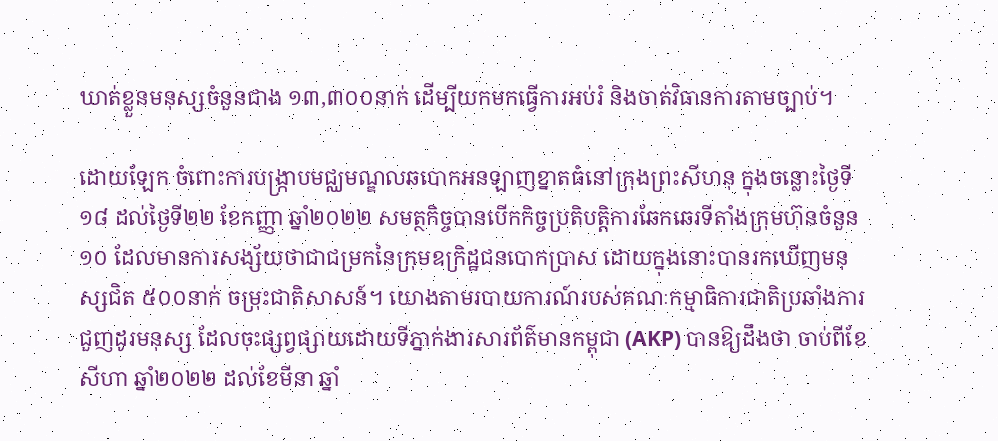ឃាត់ខ្លួនមនុស្សចំនួនជាង ១៣,៣០០នាក់ ដើម្បីយកមកធ្វើការអប់រំ និងចាត់វិធានការតាមច្បាប់។

ដោយឡែក ចំពោះការបង្ក្រាបមជ្ឈមណ្ឌលឆបោកអនឡាញខ្នាតធំនៅក្រុងព្រះសីហនុ ក្នុងចន្លោះថ្ងៃទី១៨ ដល់ថ្ងៃទី២២ ខែកញ្ញា ឆ្នាំ២០២២ សមត្ថកិច្ចបានបើកកិច្ចប្រតិបត្តិការឆែកឆេរទីតាំងក្រុមហ៊ុនចំនួន ១០ ដែលមានការសង្ស័យថាជាជម្រកនៃក្រុមឧក្រិដ្ឋជនបោកប្រាស ដោយក្នុងនោះបានរកឃើញមនុស្សជិត ៥០០នាក់ ចម្រុះជាតិសាសន៍។ យោងតាមរបាយការណ៍របស់គណៈកម្មាធិការជាតិប្រឆាំងការជួញដូរមនុស្ស ដែលចុះផ្សព្វផ្សាយដោយទីភ្នាក់ងារសារព័ត៌មានកម្ពុជា (AKP) បានឱ្យដឹងថា ចាប់ពីខែសីហា ឆ្នាំ២០២២ ដល់ខែមីនា ឆ្នាំ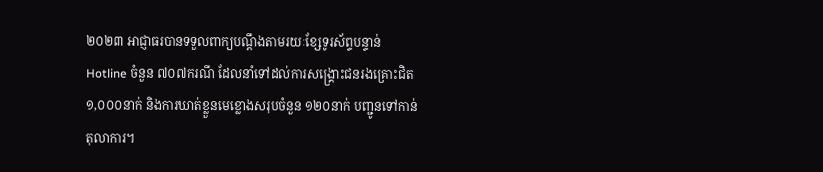២០២៣ អាជ្ញាធរបានទទួលពាក្យបណ្ដឹងតាមរយៈខ្សែទូរស័ព្ទបន្ទាន់ Hotline ចំនួន ៧០៧ករណី ដែលនាំទៅដល់ការសង្គ្រោះជនរងគ្រោះជិត ១,០០០នាក់ និងការឃាត់ខ្លួនមេខ្លោងសរុបចំនួន ១២០នាក់ បញ្ជូនទៅកាន់តុលាការ។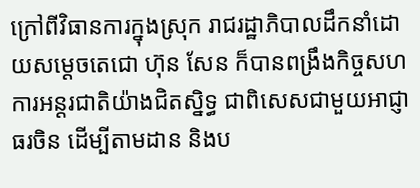ក្រៅពីវិធានការក្នុងស្រុក រាជរដ្ឋាភិបាលដឹកនាំដោយសម្ដេចតេជោ ហ៊ុន សែន ក៏បានពង្រឹងកិច្ចសហការអន្តរជាតិយ៉ាងជិតស្និទ្ធ ជាពិសេសជាមួយអាជ្ញាធរចិន ដើម្បីតាមដាន និងប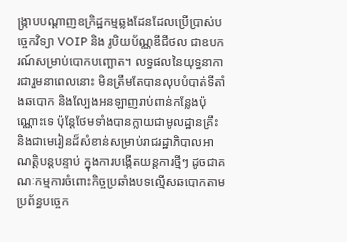ង្ក្រាបបណ្តាញឧក្រិដ្ឋកម្មឆ្លងដែនដែលប្រើប្រាស់បច្ចេកវិទ្យា VOIP និង រូបិយប័ណ្ណឌីជីថល ជាឧបករណ៍សម្រាប់បោកបញ្ឆោត។ លទ្ធផលនៃយុទ្ធនាការជារួមនាពេលនោះ មិនត្រឹមតែបានលុបបំបាត់ទីតាំងឆបោក និងល្បែងអនឡាញរាប់ពាន់កន្លែងប៉ុណ្ណោះទេ ប៉ុន្តែថែមទាំងបានក្លាយជាមូលដ្ឋានគ្រឹះ និងជាមេរៀនដ៏សំខាន់សម្រាប់រាជរដ្ឋាភិបាលអាណត្តិបន្តបន្ទាប់ ក្នុងការបង្កើតយន្តការថ្មីៗ ដូចជាគណៈកម្មការចំពោះកិច្ចប្រឆាំងបទល្មើសឆបោកតាមប្រព័ន្ធបច្ចេក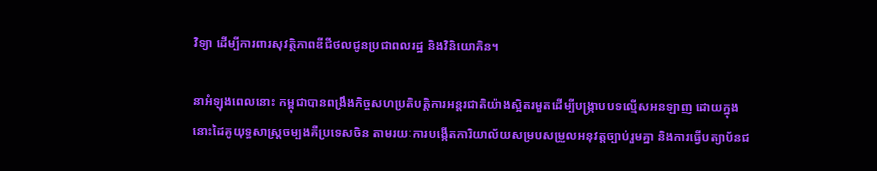វិទ្យា ដើម្បីការពារសុវត្ថិភាពឌីជីថលជូនប្រជាពលរដ្ឋ និងវិនិយោគិន។

នាអំឡុងពេលនោះ កម្ពុជាបានពង្រឹងកិច្ចសហប្រតិបត្តិការអន្តរជាតិយ៉ាងស្អិតរមួតដើម្បីបង្ក្រាបបទល្មើសអនឡាញ ដោយក្នុងនោះដៃគូយុទ្ធសាស្ត្រចម្បងគឺប្រទេសចិន តាមរយៈការបង្កើតការិយាល័យសម្របសម្រួលអនុវត្តច្បាប់រួមគ្នា និងការធ្វើបត្យាប័នជ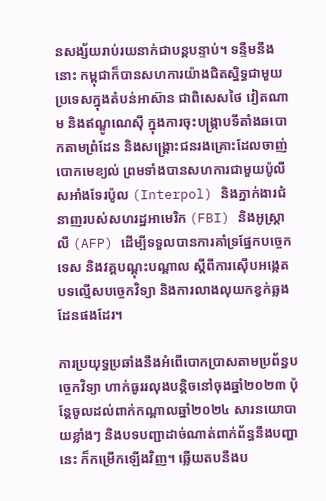នសង្ស័យរាប់រយនាក់ជាបន្តបន្ទាប់។ ទន្ទឹមនឹងនោះ កម្ពុជាក៏បានសហការយ៉ាងជិតស្និទ្ធជាមួយប្រទេសក្នុងតំបន់អាស៊ាន ជាពិសេសថៃ វៀតណាម និងឥណ្ឌូណេស៊ី ក្នុងការចុះបង្ក្រាបទីតាំងឆបោកតាមព្រំដែន និងសង្គ្រោះជនរងគ្រោះដែលចាញ់បោកមេខ្យល់ ព្រមទាំងបានសហការជាមួយប៉ូលីសអាំងទែរប៉ូល (Interpol) និងភ្នាក់ងារជំនាញរបស់សហរដ្ឋអាមេរិក (FBI) និងអូស្ត្រាលី (AFP) ដើម្បីទទួលបានការគាំទ្រផ្នែកបច្ចេកទេស និងវគ្គបណ្ដុះបណ្ដាល ស្ដីពីការស៊ើបអង្កេតបទល្មើសបច្ចេកវិទ្យា និងការលាងលុយកខ្វក់ឆ្លងដែនផងដែរ។

ការប្រយុទ្ធប្រឆាំងនឹងអំពើបោកប្រាសតាមប្រព័ន្ធបច្ចេកវិទ្យា ហាក់ធូររលុងបន្តិចនៅចុងឆ្នាំ២០២៣ ប៉ុន្តែចូលដល់ពាក់កណ្ដាលឆ្នាំ២០២៤ សារនយោបាយខ្លាំងៗ និងបទបញ្ជាដាច់ណាត់ពាក់ព័ន្ធនឹងបញ្ហានេះ ក៏កម្រើកឡើងវិញ។ ឆ្លើយតបនឹងប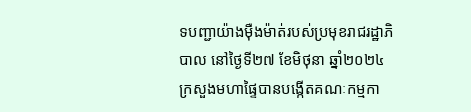ទបញ្ជាយ៉ាងម៉ឺងម៉ាត់របស់ប្រមុខរាជរដ្ឋាភិបាល នៅថ្ងៃទី២៧ ខែមិថុនា ឆ្នាំ២០២៤ ក្រសួងមហាផ្ទៃបានបង្កើតគណៈកម្មកា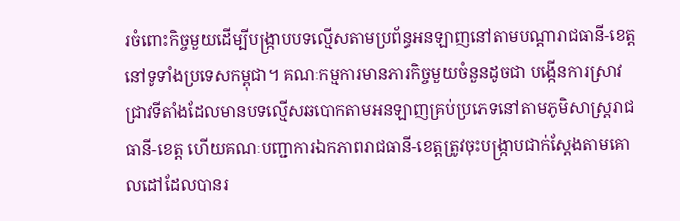រចំពោះកិច្ចមួយដើម្បីបង្ក្រាបបទល្មើសតាមប្រព័ន្ធអនឡាញនៅតាមបណ្តារាជធានី-ខេត្តនៅទូទាំងប្រទេសកម្ពុជា។ គណៈកម្មការមានភារកិច្ចមួយចំនួនដូចជា បង្កើនការស្រាវជ្រាវទីតាំងដែលមានបទល្មើសឆបោកតាមអនឡាញគ្រប់ប្រភេទនៅតាមភូមិសាស្ត្ររាជធានី-ខេត្ត ហើយគណៈបញ្ជាការឯកភាពរាជធានី-ខេត្តត្រូវចុះបង្ក្រាបជាក់ស្តែងតាមគោលដៅដែលបានរ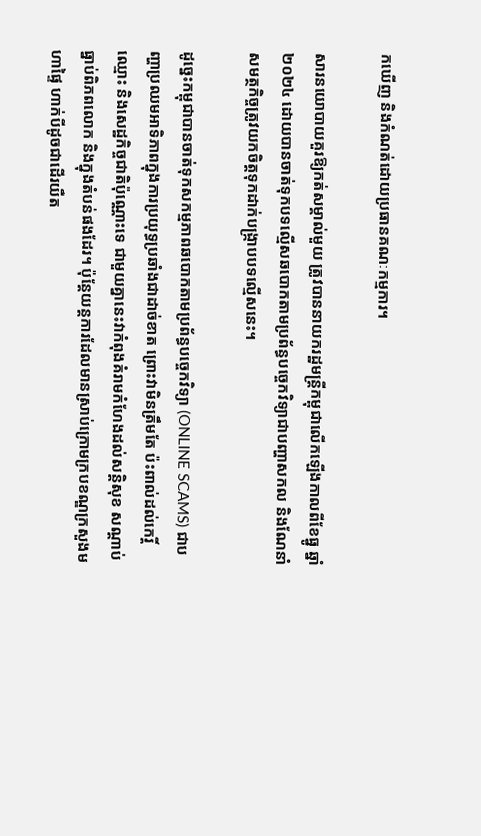កឃើញ និងកំណត់ដោយប្រធានគណៈកម្មការ។

សារនយោបាយគួរឱ្យកត់សម្គាល់មួយ ត្រូវបាននាយករដ្ឋមន្ត្រីកម្ពុជាលើកឡើងកាលពីខែធ្នូ ឆ្នាំ២០២៤ ដោយបានចាត់ទុកបទល្មើសឆបោកតាមប្រព័ន្ធបច្ចេកវិទ្យាជាបញ្ហាសកល និងណែនាំសមត្ថកិច្ចត្រូវយកចិត្តទុកដាក់បង្ក្រាបបទល្មើសនេះ។

ដូច្នេះកម្ពុជាបានចាត់ទុកសកម្មភាពឆបោកតាមប្រព័ន្ធបច្ចេកវិទ្យា (ONLINE SCAMS) ជាបញ្ហាប្រឈមអាទិភាពក្នុងការប្រយុទ្ធប្រឆាំងជាដាច់ខាត ព្រោះវាមិនត្រឹមតែ ប៉ះពាល់ដល់កេរ្តិ៍ឈ្មោះ និងសេដ្ឋកិច្ចជាតិប៉ុណ្ណោះទេ ជាមួយគ្នានេះវាកំពុងគំរាមកំហែងដល់សន្តិសុខ សណ្ដាប់ធ្នាប់ពិភពលោក និងក្នុងតំបន់ផងដែរ។ ប៉ុន្តែយន្តការដែលមានស្រាប់ក្រោមក្របខណ្ឌក្រសួងមហាផ្ទៃ ហាក់បីដូចជាដើរយឺត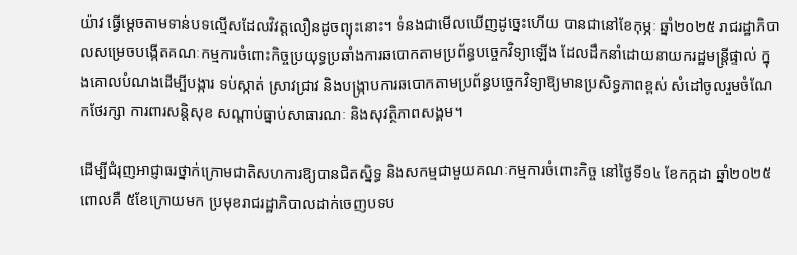យ៉ាវ ធ្វើម្ដេចតាមទាន់បទល្មើសដែលវិវត្តលឿនដូចព្យុះនោះ។ ទំនងជាមើលឃើញដូច្នេះហើយ បានជានៅខែកុម្ភៈ ឆ្នាំ២០២៥ រាជរដ្ឋាភិបាលសម្រេចបង្កើតគណៈកម្មការចំពោះកិច្ចប្រយុទ្ធប្រឆាំងការឆបោកតាមប្រព័ន្ធបច្ចេកវិទ្យាឡើង ដែលដឹកនាំដោយនាយករដ្ឋមន្ត្រីផ្ទាល់ ក្នុងគោលបំណងដើម្បីបង្ការ ទប់ស្កាត់ ស្រាវជ្រាវ និងបង្ក្រាបការឆបោកតាមប្រព័ន្ធបច្ចេកវិទ្យាឱ្យមានប្រសិទ្ធភាពខ្ពស់ សំដៅចូលរួមចំណែកថែរក្សា ការពារសន្តិសុខ សណ្តាប់ធ្នាប់សាធារណៈ និងសុវត្ថិភាពសង្គម។

ដើម្បីជំរុញអាជ្ញាធរថ្នាក់ក្រោមជាតិសហការឱ្យបានជិតស្និទ្ធ និងសកម្មជាមួយគណៈកម្មការចំពោះកិច្ច នៅថ្ងៃទី១៤ ខែកក្កដា ឆ្នាំ២០២៥ ពោលគឺ ៥ខែក្រោយមក ប្រមុខរាជរដ្ឋាភិបាលដាក់ចេញបទប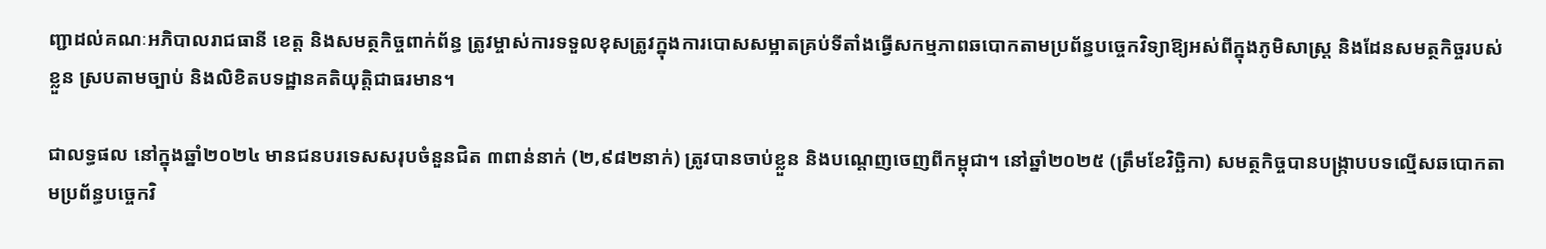ញ្ជាដល់គណៈអភិបាលរាជធានី ខេត្ត និងសមត្ថកិច្ចពាក់ព័ន្ធ ត្រូវម្ចាស់ការទទួលខុសត្រូវក្នុងការបោសសម្អាតគ្រប់ទីតាំងធ្វើសកម្មភាពឆបោកតាមប្រព័ន្ធបច្ចេកវិទ្យាឱ្យអស់ពីក្នុងភូមិសាស្ត្រ និងដែនសមត្ថកិច្ចរបស់ខ្លួន ស្របតាមច្បាប់ និងលិខិតបទដ្ឋានគតិយុត្តិជាធរមាន។

ជាលទ្ធផល នៅក្នុងឆ្នាំ២០២៤ មានជនបរទេសសរុបចំនួនជិត ៣ពាន់នាក់ (២,៩៨២នាក់) ត្រូវបានចាប់ខ្លួន និងបណ្តេញចេញពីកម្ពុជា។ នៅឆ្នាំ២០២៥ (ត្រឹមខែវិច្ឆិកា) សមត្ថកិច្ចបានបង្ក្រាបបទល្មើសឆបោកតាមប្រព័ន្ធបច្ចេកវិ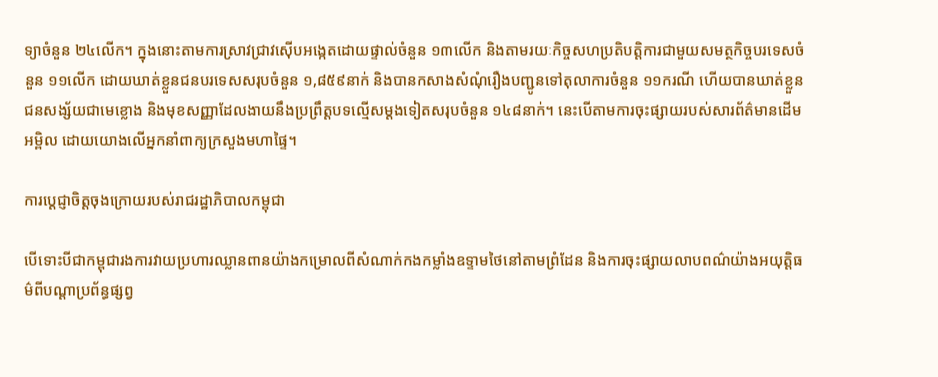ទ្យាចំនួន ២៤លើក។ ក្នុងនោះតាមការស្រាវជ្រាវស៊ើបអង្កេតដោយផ្ទាល់ចំនួន ១៣លើក និងតាមរយៈកិច្ចសហប្រតិបត្តិការជាមួយសមត្ថកិច្ចបរទេសចំនួន ១១លើក ដោយឃាត់ខ្លួនជនបរទេសសរុបចំនួន ១,៨៥៩នាក់ និងបានកសាងសំណុំរឿងបញ្ជូនទៅតុលាការចំនួន ១១ករណី ហើយបានឃាត់ខ្លួនជនសង្ស័យជាមេខ្លោង និងមុខសញ្ញាដែលងាយនឹងប្រព្រឹត្តបទល្មើសម្តងទៀតសរុបចំនួន ១៤៨នាក់។ នេះបើតាមការចុះផ្សាយរបស់សារព័ត៌មានដើមអម្ពិល ដោយយោងលើអ្នកនាំពាក្យក្រសួងមហាផ្ទៃ។

ការប្ដេជ្ញាចិត្តចុងក្រោយរបស់រាជរដ្ឋាភិបាលកម្ពុជា

បើទោះបីជាកម្ពុជារងការវាយប្រហារឈ្លានពានយ៉ាងកម្រោលពីសំណាក់កងកម្លាំងឧទ្ទាមថៃនៅតាមព្រំដែន និងការចុះផ្សាយលាបពណ៌យ៉ាងអយុត្តិធម៌ពីបណ្ដាប្រព័ន្ធផ្សព្វ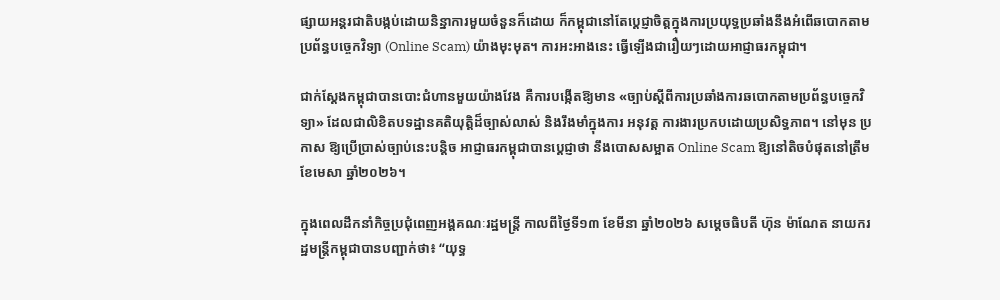ផ្សាយអន្តរជាតិបង្កប់ដោយនិន្នាការមួយចំនួនក៏ដោយ ក៏កម្ពុជានៅតែប្ដេជ្ញាចិត្តក្នុងការប្រយុទ្ធប្រឆាំងនឹងអំពើឆបោកតាមប្រព័ន្ធបច្ចេកវិទ្យា (Online Scam) យ៉ាងមុះមុត។ ការអះអាងនេះ ធ្វើឡើងជារឿយៗដោយអាជ្ញាធរកម្ពុជា។

ជាក់ស្ដែងកម្ពុជាបានបោះជំហានមួយយ៉ាងវែង គឺការបង្កើតឱ្យមាន «ច្បាប់ស្តីពីការប្រឆាំងការឆបោកតាមប្រព័ន្ធបច្ចេកវិទ្យា» ដែលជាលិខិតបទដ្ឋានគតិយុត្តិដ៏ច្បាស់លាស់ និងរឹងមាំក្នុងការ អនុវត្ត ការងារប្រកបដោយប្រសិទ្ធភាព។ នៅមុន ប្រកាស ឱ្យប្រើប្រាស់ច្បាប់នេះបន្តិច អាជ្ញាធរកម្ពុជាបានប្ដេជ្ញាថា នឹងបោសសម្អាត Online Scam ឱ្យនៅតិចបំផុតនៅត្រឹមខែមេសា ឆ្នាំ២០២៦។

ក្នុងពេលដឹកនាំកិច្ចប្រជុំពេញអង្គគណៈរដ្ឋមន្ត្រី កាលពីថ្ងៃទី១៣ ខែមីនា ឆ្នាំ២០២៦ សម្ដេចធិបតី ហ៊ុន ម៉ាណែត នាយករដ្ឋមន្ត្រីកម្ពុជាបានបញ្ជាក់ថា៖ “យុទ្ធ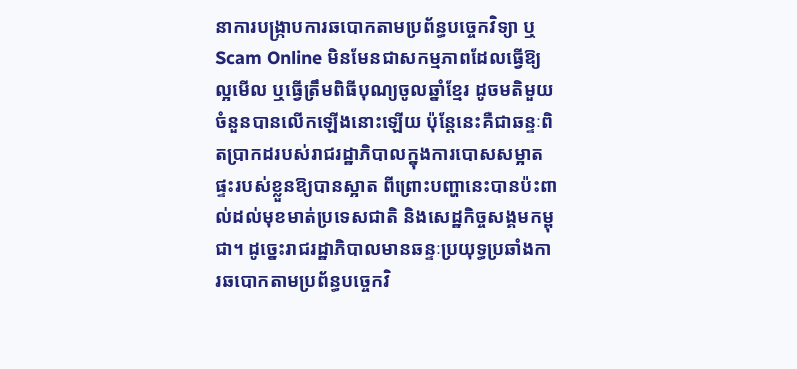នាការបង្ក្រាបការឆបោកតាមប្រព័ន្ធបច្ចេកវិទ្យា ឬ Scam Online មិនមែនជាសកម្មភាពដែលធ្វើឱ្យល្អមើល ឬធ្វើត្រឹមពិធីបុណ្យចូលឆ្នាំខ្មែរ ដូចមតិមួយចំនួនបានលើកឡើងនោះឡើយ ប៉ុន្តែនេះគឺជាឆន្ទៈពិតប្រាកដរបស់រាជរដ្ឋាភិបាលក្នុងការបោសសម្អាតផ្ទះរបស់ខ្លួនឱ្យបានស្អាត ពីព្រោះបញ្ហានេះបានប៉ះពាល់ដល់មុខមាត់ប្រទេសជាតិ និងសេដ្ឋកិច្ចសង្គមកម្ពុជា។ ដូច្នេះរាជរដ្ឋាភិបាលមានឆន្ទៈប្រយុទ្ធប្រឆាំងការឆបោកតាមប្រព័ន្ធបច្ចេកវិ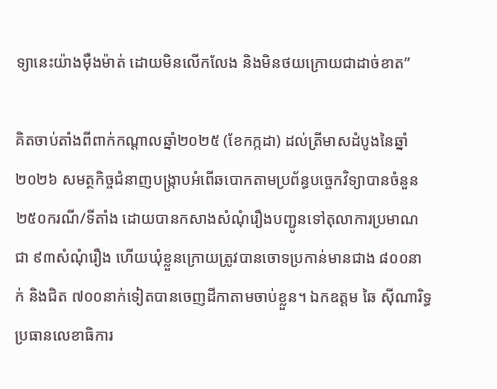ទ្យានេះយ៉ាងម៉ឺងម៉ាត់ ដោយមិនលើកលែង និងមិនថយក្រោយជាដាច់ខាត”

គិតចាប់តាំងពីពាក់កណ្ដាលឆ្នាំ២០២៥ (ខែកក្កដា) ដល់ត្រីមាសដំបូងនៃឆ្នាំ២០២៦ សមត្ថកិច្ចជំនាញបង្ក្រាបអំពើឆបោកតាមប្រព័ន្ធបច្ចេកវិទ្យាបានចំនួន ២៥០ករណី/ទីតាំង ដោយបានកសាងសំណុំរឿងបញ្ជូនទៅតុលាការប្រមាណជា ៩៣សំណុំរឿង ហើយឃុំខ្លួនក្រោយត្រូវបានចោទប្រកាន់មានជាង ៨០០នាក់ និងជិត ៧០០នាក់ទៀតបានចេញដីកាតាមចាប់ខ្លួន។ ឯកឧត្តម ឆៃ ស៊ីណារិទ្ធ ប្រធានលេខាធិការ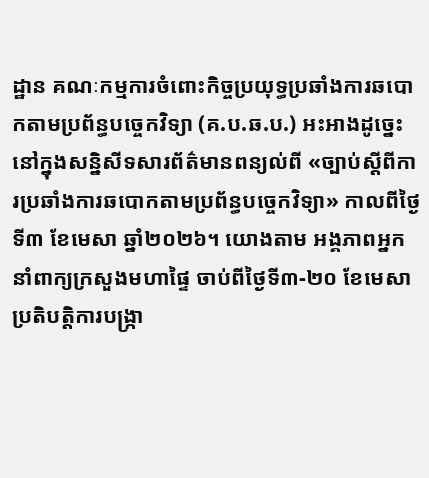ដ្ឋាន គណៈកម្មការចំពោះកិច្ចប្រយុទ្ធប្រឆាំងការឆបោកតាមប្រព័ន្ធបច្ចេកវិទ្យា (គ.ប.ឆ.ប.) អះអាងដូច្នេះនៅក្នុងសន្និសីទសារព័ត៌មានពន្យល់ពី «ច្បាប់ស្តីពីការប្រឆាំងការឆបោកតាមប្រព័ន្ធបច្ចេកវិទ្យា» កាលពីថ្ងៃទី៣ ខែមេសា ឆ្នាំ២០២៦។ យោងតាម អង្គភាពអ្នកនាំពាក្យក្រសួងមហាផ្ទៃ ចាប់ពីថ្ងៃទី៣-២០ ខែមេសា ប្រតិបត្តិការបង្ក្រា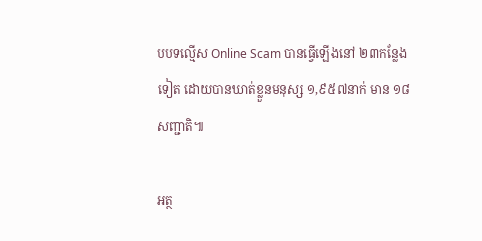បបទល្មើស Online Scam បានធ្វើឡើងនៅ ២៣កន្លែងទៀត ដោយបានឃាត់ខ្លួនមនុស្ស ១,៩៥៧នាក់ មាន ១៨សញ្ជាតិ៕

អត្ថ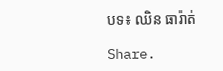បទ៖ ឈិន ធារ៉ាត់

Share.